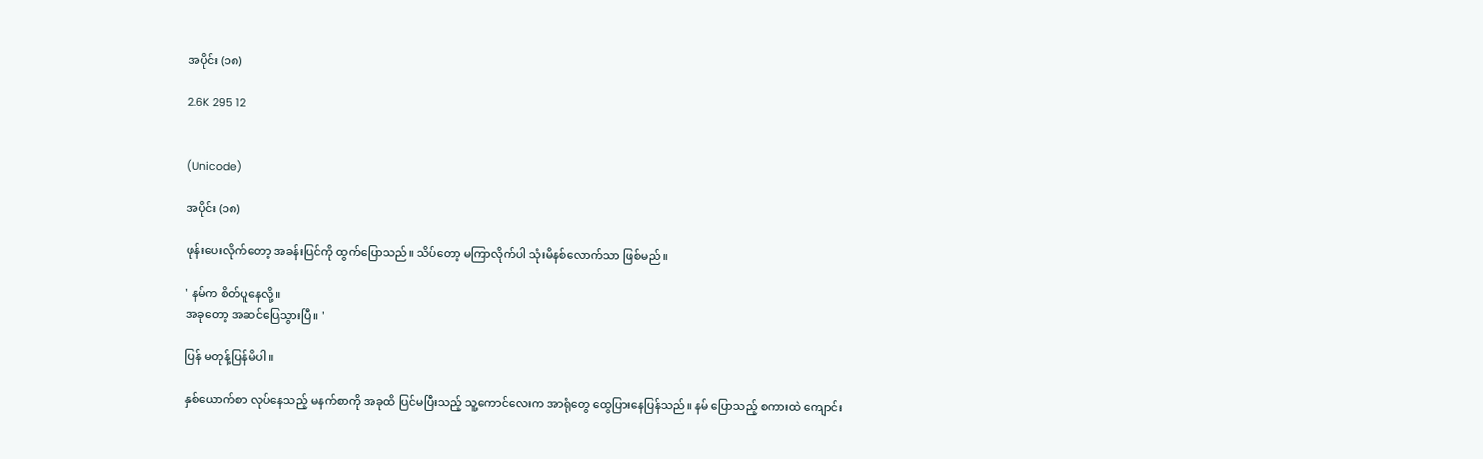အပိုင်း (၁၈)

2.6K 295 12


(Unicode)

အပိုင်း (၁၈)

ဖုန်းပေးလိုက်တော့ အခန်းပြင်ကို ထွက်ပြောသည်။ သိပ်တော့ မကြာလိုက်ပါ သုံးမိနစ်လောက်သာ ဖြစ်မည်။

' နမ်က စိတ်ပူနေလို့။
အခုတော့ အဆင်ပြေသွားပြီ။ '

ပြန် မတုန့်ပြန်မိပါ။

နှစ်ယောက်စာ လုပ်နေသည့် မနက်စာကို အခုထိ ပြင်မပြီးသည့် သူ့ကောင်လေးက အာရုံတွေ ထွေပြားနေပြန်သည်။ နမ် ပြောသည့် စကားထဲ ကျောင်း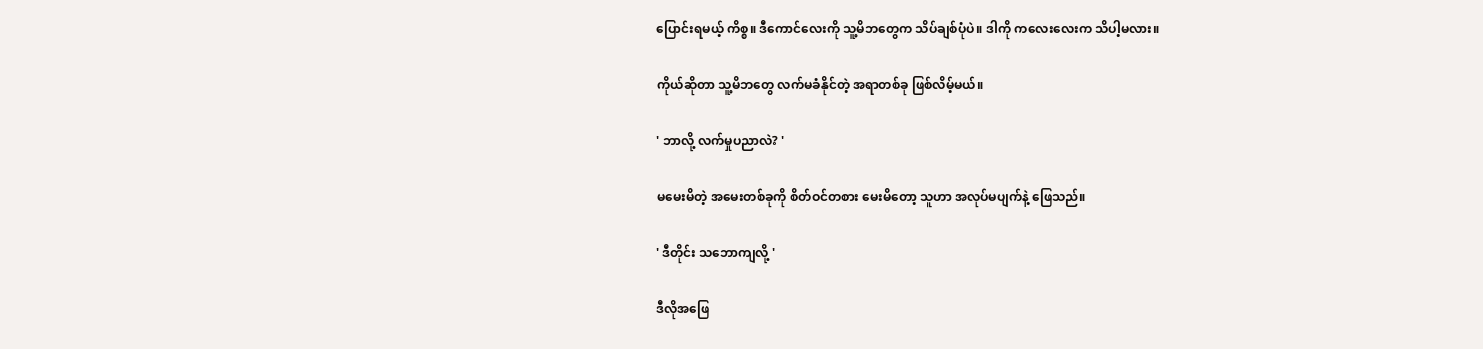ပြောင်းရမယ့် ကိစ္စ။ ဒီကောင်လေးကို သူ့မိဘတွေက သိပ်ချစ်ပုံပဲ။ ဒါကို ကလေးလေးက သိပါ့မလား။

ကိုယ်ဆိုတာ သူ့မိဘတွေ လက်မခံနိုင်တဲ့ အရာတစ်ခု ဖြစ်လိမ့်မယ်။

' ဘာလို့ လက်မှုပညာလဲ? '

မမေးမိတဲ့ အမေးတစ်ခုကို စိတ်ဝင်တစား မေးမိတော့ သူဟာ အလုပ်မပျက်နဲ့ ဖြေသည်။

' ဒီတိုင်း သဘောကျလို့ '

ဒီလိုအဖြေ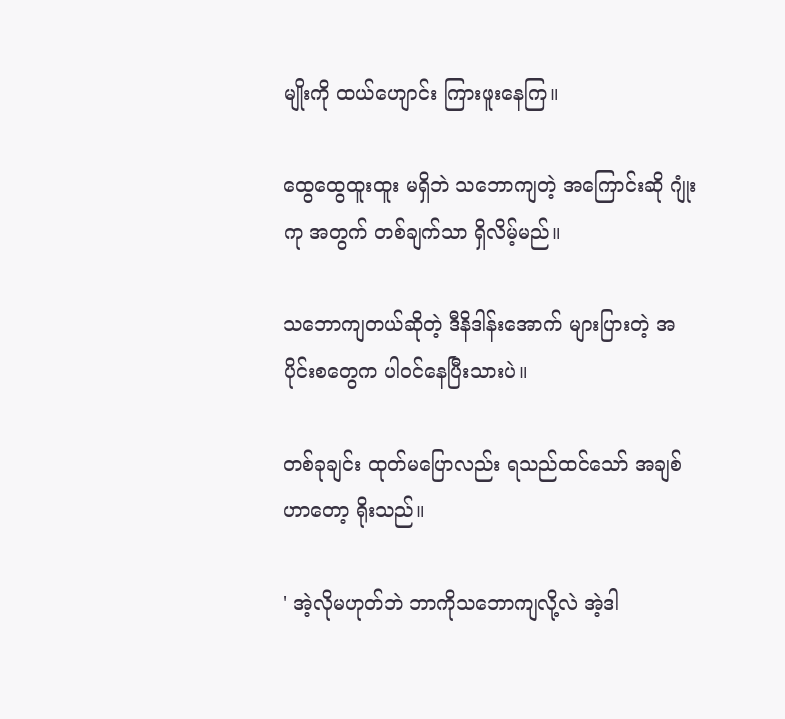မျိုးကို ထယ်ဟျောင်း ကြားဖူးနေကြ။

ထွေထွေထူးထူး မရှိဘဲ သဘောကျတဲ့ အကြောင်းဆို ဂျုံးကု အတွက် တစ်ချက်သာ ရှိလိမ့်မည်။

သဘောကျတယ်ဆိုတဲ့ ဒီနိဒါန်းအောက် များပြားတဲ့ အပိုင်းစတွေက ပါဝင်နေပြီးသားပဲ။

တစ်ခုချင်း ထုတ်မပြောလည်း ရသည်ထင်‌သော် အချစ်ဟာတော့ ရိုးသည်။

' အဲ့လိုမဟုတ်ဘဲ ဘာကိုသဘောကျလို့လဲ အဲ့ဒါ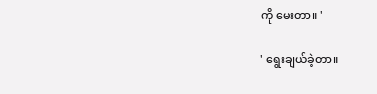ကို မေးတာ။ '

' ရွေးချယ်ခဲ့တာ။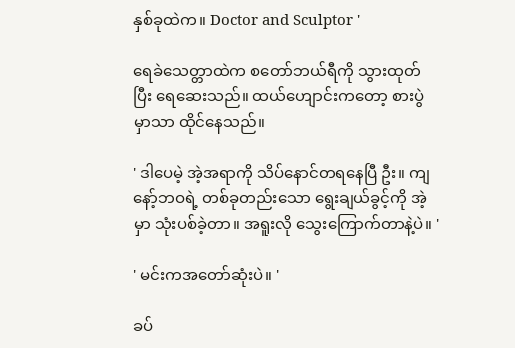နှစ်ခုထဲက။ Doctor and Sculptor '

ရေခဲသေတ္တာထဲက စတော်ဘယ်ရီကို သွားထုတ်ပြီး ရေဆေးသည်။ ထယ်ဟျောင်းကတော့ စားပွဲမှာသာ ထိုင်နေသည်။

' ဒါပေမဲ့ အဲ့အရာကို သိပ်နောင်တရနေပြီ ဦး။ ကျနော့်ဘဝရဲ့ တစ်ခုတည်းသော ရွေးချယ်ခွင့်ကို အဲ့မှာ သုံးပစ်ခဲ့တာ။ အရူးလို သွေးကြောက်တာနဲ့ပဲ။ '

' မင်းကအတော်ဆုံးပဲ။ '

ခပ်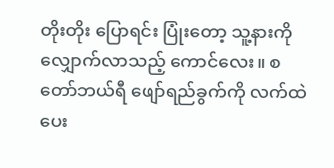တိုးတိုး ပြောရင်း ပြုံးတော့ သူ့နားကို လျှောက်လာသည့် ကောင်လေး။ စတော်ဘယ်ရီ ဖျော်ရည်ခွက်ကို လက်ထဲ ပေး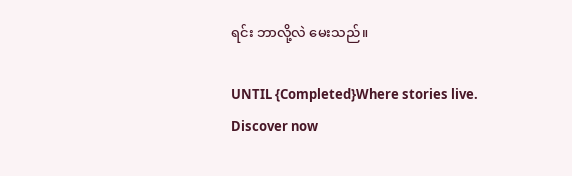ရင်း ဘာလို့လဲ မေးသည်။

UNTIL {Completed}Where stories live. Discover now